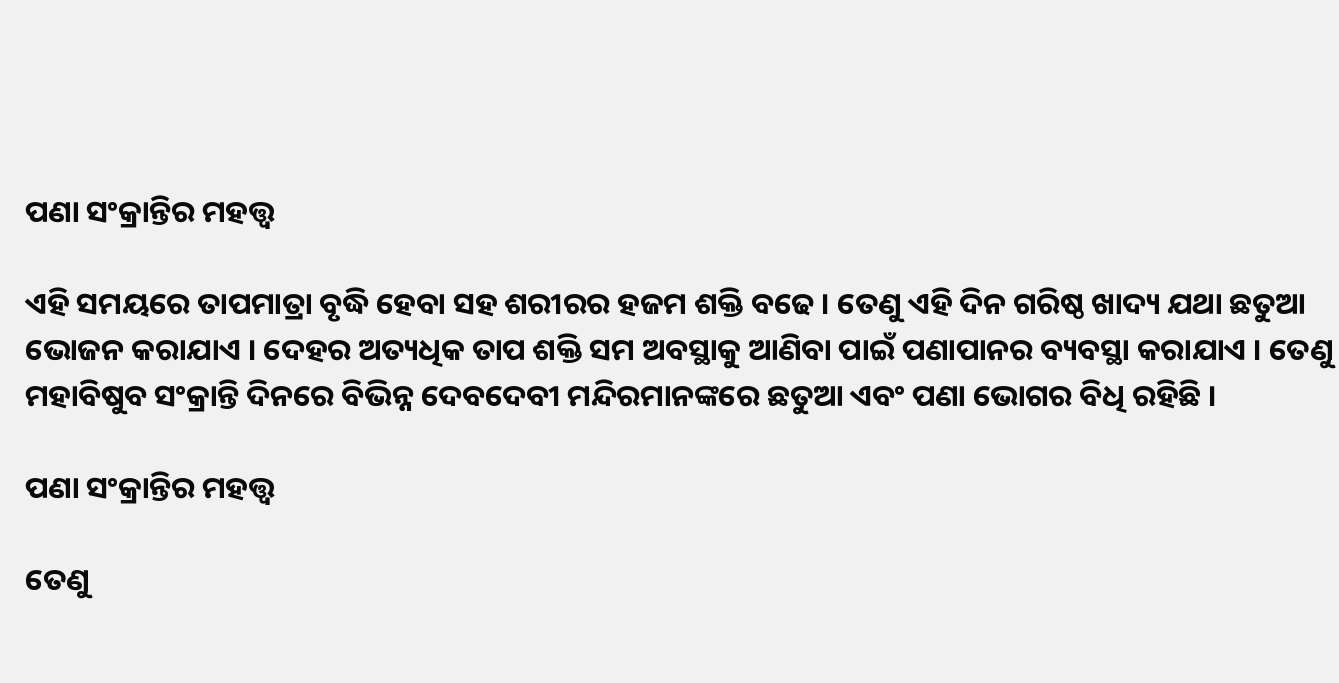ପଣା ସଂକ୍ରାନ୍ତିର ମହତ୍ତ୍ୱ

ଏହି ସମୟରେ ତାପମାତ୍ରା ବୃଦ୍ଧି ହେବା ସହ ଶରୀରର ହଜମ ଶକ୍ତି ବଢେ । ତେଣୁ ଏହି ଦିନ ଗରିଷ୍ଠ ଖାଦ୍ୟ ଯଥା ଛତୁଆ ଭୋଜନ କରାଯାଏ । ଦେହର ଅତ୍ୟଧିକ ତାପ ଶକ୍ତି ସମ ଅବସ୍ଥାକୁ ଆଣିବା ପାଇଁ ପଣାପାନର ବ୍ୟବସ୍ଥା କରାଯାଏ । ତେଣୁ ମହାବିଷୁବ ସଂକ୍ରାନ୍ତି ଦିନରେ ବିଭିନ୍ନ ଦେବଦେବୀ ମନ୍ଦିରମାନଙ୍କରେ ଛତୁଆ ଏବଂ ପଣା ଭୋଗର ବିଧି ରହିଛି ।

ପଣା ସଂକ୍ରାନ୍ତିର ମହତ୍ତ୍ୱ

ତେଣୁ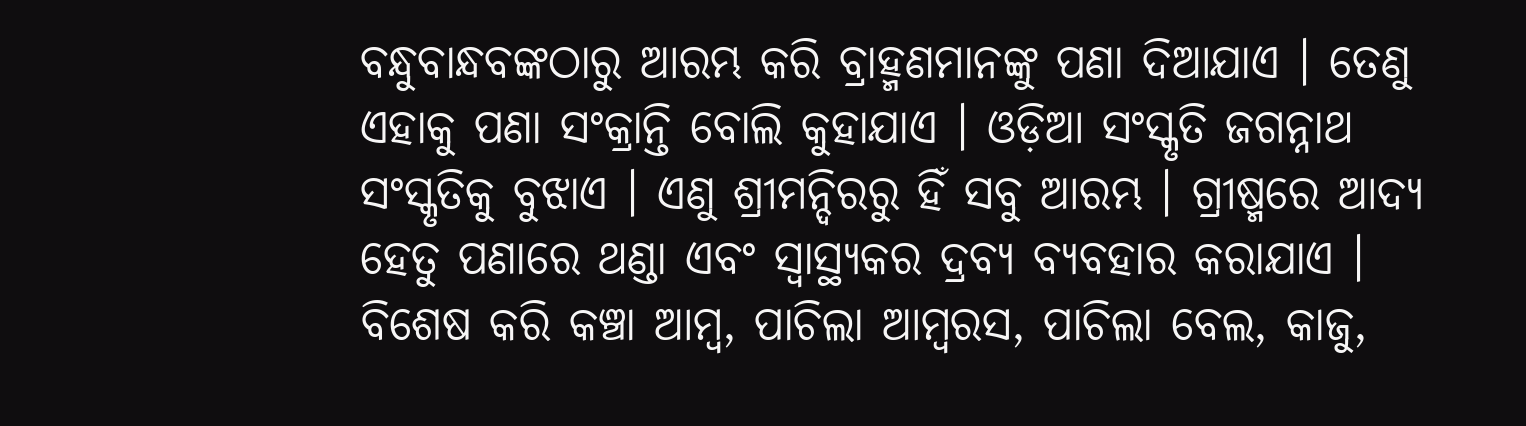ବନ୍ଧୁବାନ୍ଧବଙ୍କଠାରୁ ଆରମ୍ଭ କରି ବ୍ରାହ୍ମଣମାନଙ୍କୁ ପଣା ଦିଆଯାଏ । ତେଣୁ ଏହାକୁ ପଣା ସଂକ୍ରାନ୍ତି ବୋଲି କୁହାଯାଏ । ଓଡ଼ିଆ ସଂସ୍କୃତି ଜଗନ୍ନାଥ ସଂସ୍କୃତିକୁ ବୁଝାଏ । ଏଣୁ ଶ୍ରୀମନ୍ଦିରରୁ ହିଁ ସବୁ ଆରମ୍ଭ । ଗ୍ରୀଷ୍ମରେ ଆଦ୍ୟ ହେତୁ ପଣାରେ ଥଣ୍ଡା ଏବଂ ସ୍ୱାସ୍ଥ୍ୟକର ଦ୍ରବ୍ୟ ବ୍ୟବହାର କରାଯାଏ । ବିଶେଷ କରି କଞ୍ଚା ଆମ୍ବ, ପାଚିଲା ଆମ୍ବରସ, ପାଚିଲା ବେଲ, କାଜୁ,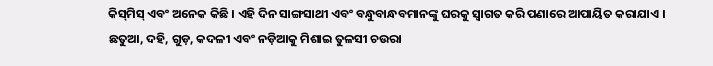କିସ୍‌ମିସ୍‌ ଏବଂ ଅନେକ କିଛି । ଏହି ଦିନ ସାଙ୍ଗସାଥୀ ଏବଂ ବନ୍ଧୁବାନ୍ଧବମାନଙ୍କୁ ଘରକୁ ସ୍ୱାଗତ କରି ପଣାରେ ଆପାୟିତ କରାଯାଏ । ଛତୁଆ, ଦହି, ଗୁଡ଼, କଦଳୀ ଏବଂ ନଡ଼ିଆକୁ ମିଶାଇ ତୁଳସୀ ଚଉରା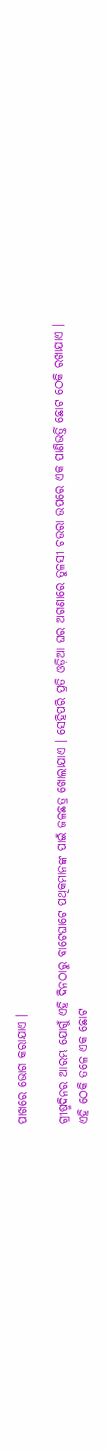ପାଖରେ ଭୋଗ କରାଯାଏ ।

ଗ୍ରୀଷ୍ମଦିନର ଆରମ୍ଭ ଯୋଗୁଁ ଏହି ଦିନଠାରୁ ବାଟେଘାଟେ ପଥିକମାନଙ୍କ ପାଇଁ ଜଳଛତ୍ର ଖୋଲାଯାଏ । ସେହିପରି ପ୍ରତି ଓଡ଼ିଆ ଘର ଅଗଣାରେ ତୁଳସୀ ଚଉରା ଉପରେ ଏକ ପାଣିଭର୍ତ୍ତି ଛୋଟ ଠେକି ରଖାଯାଏ । ଏହି ଠେକି ତଳେ ଏକ ଛୋଟ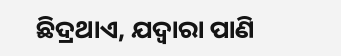ଛିଦ୍ରଥାଏ, ଯଦ୍ୱାରା ପାଣି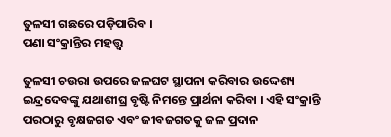ତୁଳସୀ ଗଛରେ ପଡ଼ିପାରିବ ।
ପଣା ସଂକ୍ରାନ୍ତିର ମହତ୍ତ୍ୱ

ତୁଳସୀ ଚଉରା ଉପରେ ଜଳଘଟ ସ୍ଥାପନା କରିବାର ଉଦ୍ଦେଶ୍ୟ ଇନ୍ଦ୍ରଦେବଙ୍କୁ ଯଥାଶୀଘ୍ର ବୃଷ୍ଟି ନିମନ୍ତେ ପ୍ରାର୍ଥନା କରିବା । ଏହି ସଂକ୍ରାନ୍ତି ପରଠାରୁ ବୃକ୍ଷଜଗତ ଏବଂ ଜୀବଜଗତକୁ ଜଳ ପ୍ରଦାନ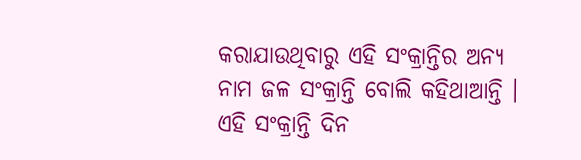କରାଯାଉଥିବାରୁ ଏହି ସଂକ୍ରାନ୍ତିର ଅନ୍ୟ ନାମ ଜଳ ସଂକ୍ରାନ୍ତି ବୋଲି କହିଥାଆନ୍ତି । ଏହି ସଂକ୍ରାନ୍ତି ଦିନ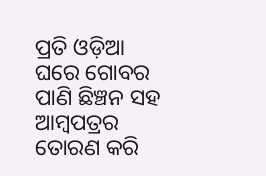ପ୍ରତି ଓଡ଼ିଆ ଘରେ ଗୋବର ପାଣି ଛିଞ୍ଚନ ସହ ଆମ୍ବପତ୍ରର ତୋରଣ କରି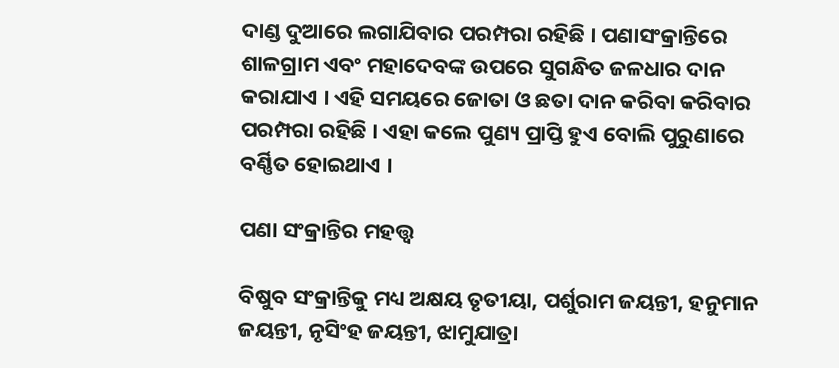ଦାଣ୍ଡ ଦୁଆରେ ଲଗାଯିବାର ପରମ୍ପରା ରହିଛି । ପଣାସଂକ୍ରାନ୍ତିରେ ଶାଳଗ୍ରାମ ଏବଂ ମହାଦେବଙ୍କ ଉପରେ ସୁଗନ୍ଧିତ ଜଳଧାର ଦାନ କରାଯାଏ । ଏହି ସମୟରେ ଜୋତା ଓ ଛତା ଦାନ କରିବା କରିବାର ପରମ୍ପରା ରହିଛି । ଏହା କଲେ ପୁଣ୍ୟ ପ୍ରାପ୍ତି ହୁଏ ବୋଲି ପୁରୁଣାରେ ବର୍ଣ୍ଣିତ ହୋଇଥାଏ ।

ପଣା ସଂକ୍ରାନ୍ତିର ମହତ୍ତ୍ୱ

ବିଷୁବ ସଂକ୍ରାନ୍ତିକୁ ମଧ୍ୟ ଅକ୍ଷୟ ତୃତୀୟା, ପର୍ଶୁରାମ ଜୟନ୍ତୀ, ହନୁମାନ ଜୟନ୍ତୀ, ନୃସିଂହ ଜୟନ୍ତୀ, ଝାମୁଯାତ୍ରା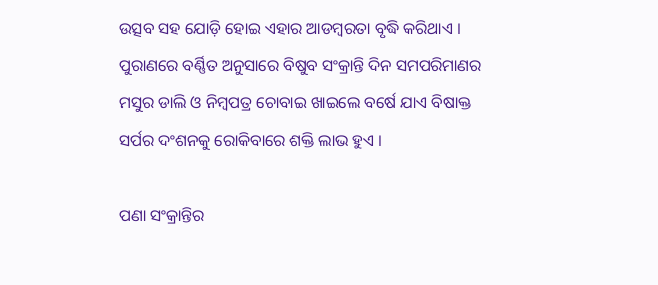ଉତ୍ସବ ସହ ଯୋଡ଼ି ହୋଇ ଏହାର ଆଡମ୍ବରତା ବୃଦ୍ଧି କରିଥାଏ । ପୁରାଣରେ ବର୍ଣ୍ଣିତ ଅନୁସାରେ ବିଷୁବ ସଂକ୍ରାନ୍ତି ଦିନ ସମପରିମାଣର ମସୁର ଡାଲି ଓ ନିମ୍ବପତ୍ର ଚୋବାଇ ଖାଇଲେ ବର୍ଷେ ଯାଏ ବିଷାକ୍ତ ସର୍ପର ଦଂଶନକୁ ରୋକିବାରେ ଶକ୍ତି ଲାଭ ହୁଏ ।

ପଣା ସଂକ୍ରାନ୍ତିର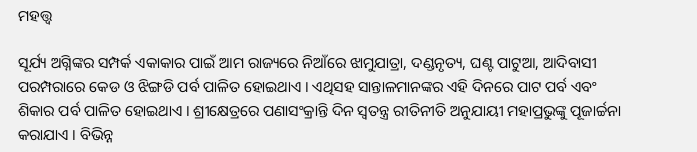ମହତ୍ତ୍ୱ

ସୂର୍ଯ୍ୟ ଅଗ୍ନିଙ୍କର ସମ୍ପର୍କ ଏକାକାର ପାଇଁ ଆମ ରାଜ୍ୟରେ ନିଆଁରେ ଝାମୁଯାତ୍ରା, ଦଣ୍ଡନୃତ୍ୟ, ଘଣ୍ଟ ପାଟୁଆ, ଆଦିବାସୀ ପରମ୍ପରାରେ କେଡ ଓ ଝିଙ୍ଗଡି ପର୍ବ ପାଳିତ ହୋଇଥାଏ । ଏଥିସହ ସାନ୍ତାଳମାନଙ୍କର ଏହି ଦିନରେ ପାଟ ପର୍ବ ଏବଂ ଶିକାର ପର୍ବ ପାଳିତ ହୋଇଥାଏ । ଶ୍ରୀକ୍ଷେତ୍ରରେ ପଣାସଂକ୍ରାନ୍ତି ଦିନ ସ୍ୱତନ୍ତ୍ର ରୀତିନୀତି ଅନୁଯାୟୀ ମହାପ୍ରଭୁଙ୍କୁ ପୂଜାର୍ଚ୍ଚନା କରାଯାଏ । ବିଭିନ୍ନ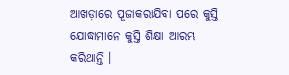ଆଖଡ଼ାରେ ପୂଜାକରାଯିବା ପରେ କୁସ୍ତି ଯୋଦ୍ଧାମାନେ କୁସ୍ତି ଶିକ୍ଷା ଆରମ୍ଭ କରିଥାନ୍ତି ।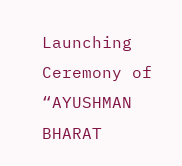Launching Ceremony of “AYUSHMAN BHARAT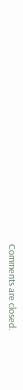Comments are closed.